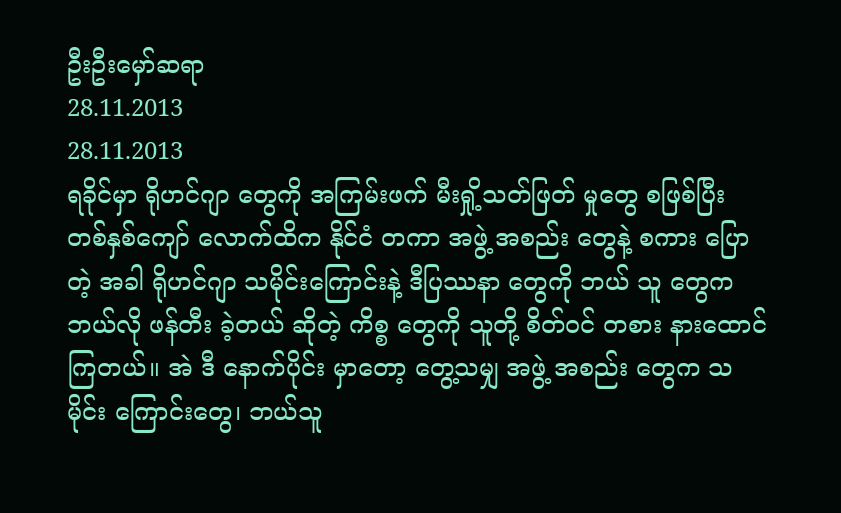ဦးဦးမှော်ဆရာ
28.11.2013
28.11.2013
ရခိုင်မှာ ရိုဟင်ဂျာ တွေကို အကြမ်းဖက် မီးရှို့သတ်ဖြတ် မှုတွေ စဖြစ်ပြီး တစ်နှစ်ကျော် လောက်ထိက နိုင်ငံ တကာ အဖွဲ့ အစည်း တွေနဲ့ စကား ပြောတဲ့ အခါ ရိုဟင်ဂျာ သမိုင်းကြောင်းနဲ့ ဒီပြဿနာ တွေကို ဘယ် သူ တွေက ဘယ်လို ဖန်တီး ခဲ့တယ် ဆိုတဲ့ ကိစ္စ တွေကို သူတို့ စိတ်ဝင် တစား နားထောင် ကြတယ်။ အဲ ဒီ နောက်ပိုင်း မှာတော့ တွေ့သမျှ အဖွဲ့ အစည်း တွေက သမိုင်း ကြောင်းတွေ၊ ဘယ်သူ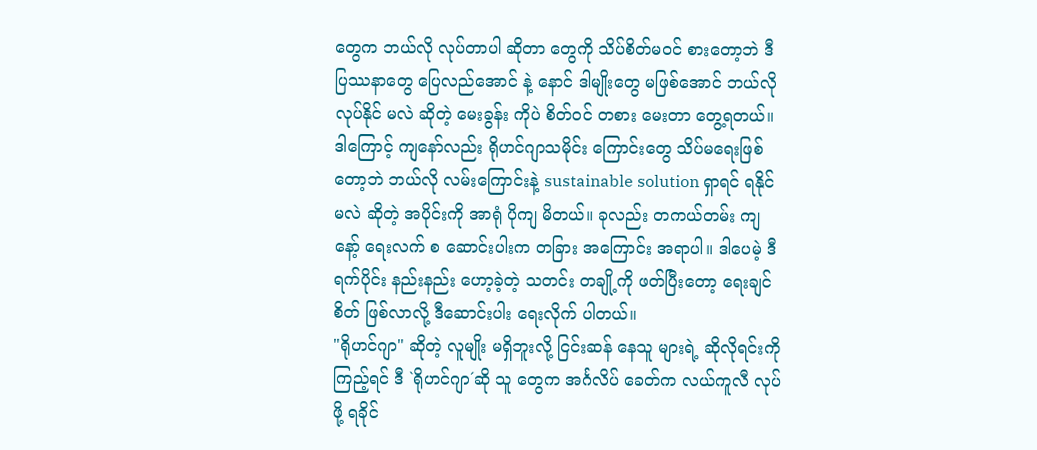တွေက ဘယ်လို လုပ်တာပါ ဆိုတာ တွေကို သိပ်စိတ်မဝင် စားတော့ဘဲ ဒီပြဿနာတွေ ပြေလည်အောင် နဲ့ နောင် ဒါမျိုးတွေ မဖြစ်အောင် ဘယ်လို လုပ်နိုင် မလဲ ဆိုတဲ့ မေးခွန်း ကိုပဲ စိတ်ဝင် တစား မေးတာ တွေ့ရတယ်။ ဒါကြောင့် ကျနော်လည်း ရိုဟင်ဂျာသမိုင်း ကြောင်းတွေ သိပ်မရေးဖြစ်တော့ဘဲ ဘယ်လို လမ်းကြောင်းနဲ့ sustainable solution ရှာရင် ရနိုင် မလဲ ဆိုတဲ့ အပိုင်းကို အာရုံ ပိုကျ မိတယ်။ ခုလည်း တကယ်တမ်း ကျနော့် ရေးလက် စ ဆောင်းပါးက တခြား အကြောင်း အရာပါ။ ဒါပေမဲ့ ဒီရက်ပိုင်း နည်းနည်း ဟော့ခဲ့တဲ့ သတင်း တချို့ကို ဖတ်ပြီးတော့ ရေးချင်စိတ် ဖြစ်လာလို့ ဒီဆောင်းပါး ရေးလိုက် ပါတယ်။
"ရိုဟင်ဂျာ" ဆိုတဲ့ လူမျိုး မရှိဘူးလို့ ငြင်းဆန် နေသူ များရဲ့ ဆိုလိုရင်းကို ကြည့်ရင် ဒီ `ရိုဟင်ဂျာ´ဆို သူ တွေက အင်္ဂလိပ် ခေတ်က လယ်ကူလီ လုပ်ဖို့ ရခိုင်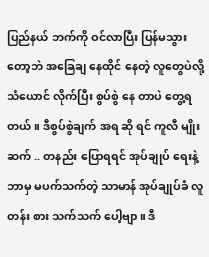ပြည်နယ် ဘက်ကို ဝင်လာပြီး ပြန်မသွား တော့ဘဲ အခြေချ နေထိုင် နေတဲ့ လူတွေပဲလို့ သံယောင် လိုက်ပြီး စွပ်စွဲ နေ တာပဲ တွေ့ရတယ်။ ဒီစွပ်စွဲချက် အရ ဆို ရင် ကူလီ မျိုးဆက် .. တနည်း ပြောရရင် အုပ်ချုပ် ရေးနဲ့ ဘာမှ မပက်သက်တဲ့ သာမာန် အုပ်ချုပ်ခံ လူတန်း စား သက်သက် ပေါ့ဗျာ။ ဒီ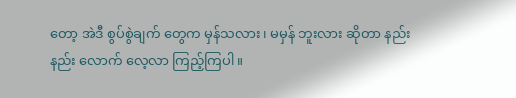တော့ အဲဒီ စွပ်စွဲချက် တွေက မှန်သလား၊ မမှန် ဘူးလား ဆိုတာ နည်း နည်း လောက် လေ့လာ ကြည့်ကြပါ။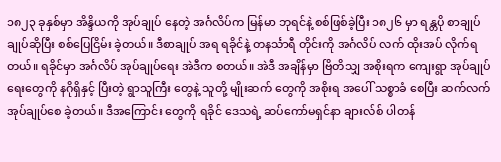၁၈၂၃ ခုနှစ်မှာ အိန္ဒိယကို အုပ်ချုပ် နေတဲ့ အင်္ဂလိပ်က မြန်မာ ဘုရင်နဲ့ စစ်ဖြစ်ခဲ့ပြီး ၁၈၂၆ မှာ ရန္တပို စာချုပ် ချုပ်ဆိုပြီး စစ်ပြေငြိမ်း ခဲ့တယ်။ ဒီစာချုပ် အရ ရခိုင်နဲ့ တနင်္သာရီ တိုင်းကို အင်္ဂလိပ် လက် ထိုးအပ် လိုက်ရ တယ်။ ရခိုင်မှာ အင်္ဂလိပ် အုပ်ချုပ်ရေး အဲဒီက စတယ်။ အဲဒီ အချိန်မှာ ဗြိတိသျှ အစိုးရက ကျေးရွာ အုပ်ချုပ် ရေးတွေကို နဂိုရှိနှင့် ပြီးတဲ့ ရွာသူကြီး တွေနဲ့ သူတို့ မျိုးဆက် တွေကို အစိုးရ အပေါ် သစ္စာခံ စေပြီး ဆက်လက် အုပ်ချုပ်စေ ခဲ့တယ်။ ဒီအကြောင်း တွေကို ရခိုင် ဒေသရဲ့ ဆပ်ကော်မရှင်နာ ချားလ်စ် ပါတန်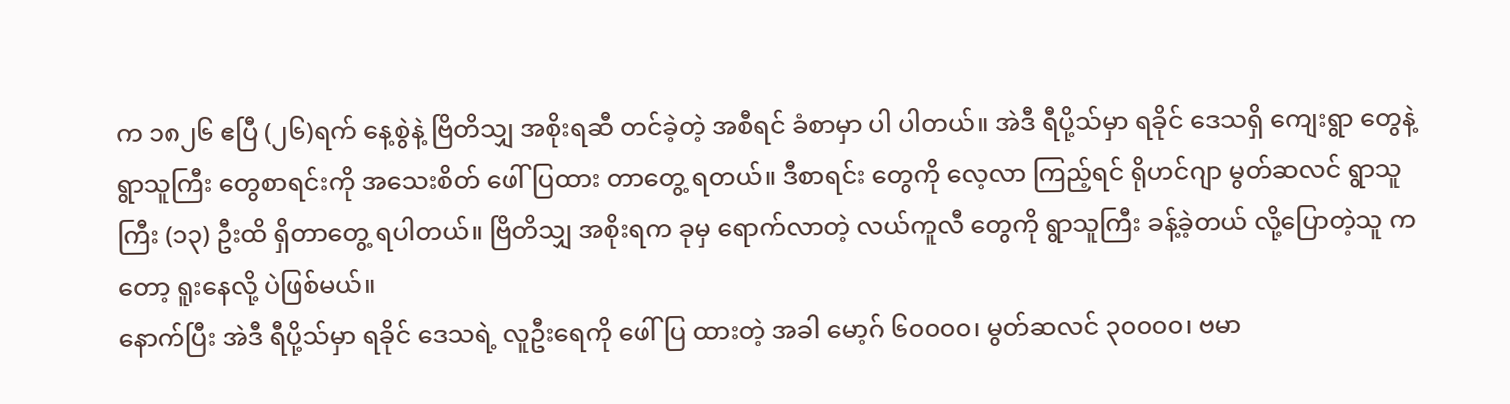က ၁၈၂၆ ဧပြီ (၂၆)ရက် နေ့စွဲနဲ့ ဗြိတိသျှ အစိုးရဆီ တင်ခဲ့တဲ့ အစီရင် ခံစာမှာ ပါ ပါတယ်။ အဲဒီ ရီပို့သ်မှာ ရခိုင် ဒေသရှိ ကျေးရွာ တွေနဲ့ ရွာသူကြီး တွေစာရင်းကို အသေးစိတ် ဖေါ်ပြထား တာတွေ့ ရတယ်။ ဒီစာရင်း တွေကို လေ့လာ ကြည့်ရင် ရိုဟင်ဂျာ မွတ်ဆလင် ရွာသူကြီး (၁၃) ဦးထိ ရှိတာတွေ့ ရပါတယ်။ ဗြိတိသျှ အစိုးရက ခုမှ ရောက်လာတဲ့ လယ်ကူလီ တွေကို ရွာသူကြီး ခန့်ခဲ့တယ် လို့ပြောတဲ့သူ ကတော့ ရူးနေလို့ ပဲဖြစ်မယ်။
နောက်ပြီး အဲဒီ ရီပို့သ်မှာ ရခိုင် ဒေသရဲ့ လူဦးရေကို ဖေါ်ပြ ထားတဲ့ အခါ မော့ဂ် ၆၀၀၀၀၊ မွတ်ဆလင် ၃၀၀၀၀၊ ဗမာ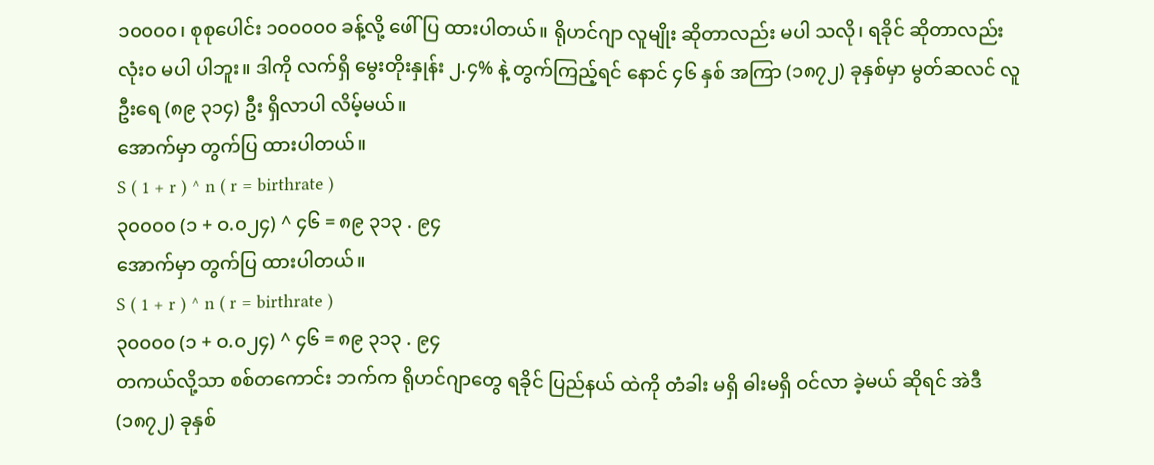၁၀၀၀၀၊ စုစုပေါင်း ၁၀၀၀၀၀ ခန့်လို့ ဖေါ်ပြ ထားပါတယ်။ ရိုဟင်ဂျာ လူမျိုး ဆိုတာလည်း မပါ သလို၊ ရခိုင် ဆိုတာလည်း လုံး၀ မပါ ပါဘူး။ ဒါကို လက်ရှိ မွေးတိုးနှုန်း ၂.၄% နဲ့ တွက်ကြည့်ရင် နောင် ၄၆ နှစ် အကြာ (၁၈၇၂) ခုနှစ်မှာ မွတ်ဆလင် လူဦးရေ (၈၉ ၃၁၄) ဦး ရှိလာပါ လိမ့်မယ်။
အောက်မှာ တွက်ပြ ထားပါတယ်။
S ( 1 + r ) ^ n ( r = birthrate )
၃၀၀၀၀ (၁ + ဝ.၀၂၄) ^ ၄၆ = ၈၉ ၃၁၃ . ၉၄
အောက်မှာ တွက်ပြ ထားပါတယ်။
S ( 1 + r ) ^ n ( r = birthrate )
၃၀၀၀၀ (၁ + ဝ.၀၂၄) ^ ၄၆ = ၈၉ ၃၁၃ . ၉၄
တကယ်လို့သာ စစ်တကောင်း ဘက်က ရိုဟင်ဂျာတွေ ရခိုင် ပြည်နယ် ထဲကို တံခါး မရှိ ဓါးမရှိ ဝင်လာ ခဲ့မယ် ဆိုရင် အဲဒီ (၁၈၇၂) ခုနှစ်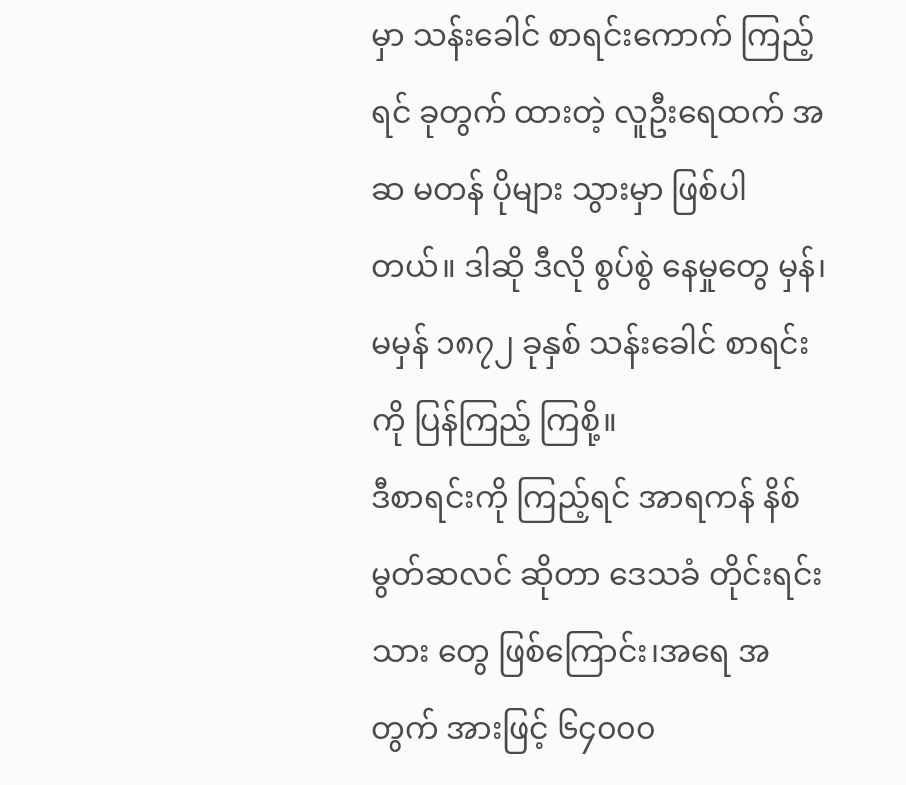မှာ သန်းခေါင် စာရင်းကောက် ကြည့်ရင် ခုတွက် ထားတဲ့ လူဦးရေထက် အဆ မတန် ပိုများ သွားမှာ ဖြစ်ပါတယ်။ ဒါဆို ဒီလို စွပ်စွဲ နေမှုတွေ မှန်၊ မမှန် ၁၈၇၂ ခုနှစ် သန်းခေါင် စာရင်းကို ပြန်ကြည့် ကြစို့။
ဒီစာရင်းကို ကြည့်ရင် အာရကန် နိစ် မွတ်ဆလင် ဆိုတာ ဒေသခံ တိုင်းရင်းသား တွေ ဖြစ်ကြောင်း၊အရေ အတွက် အားဖြင့် ၆၄၀၀၀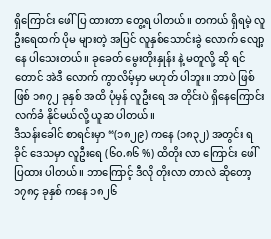ရှိကြောင်း ဖေါ်ပြ ထားတာ တွေ့ရ ပါတယ်။ တကယ် ရှိရမဲ့ လူဦးရေထက် ပိုမ များတဲ့ အပြင် လူနှစ်သောင်းခွဲ လောက် လျော့နေ ပါသေးတယ်။ ခုခေတ် မွေးတိုးနှုန်း နဲ့ မတူလို့ ဆို ရင်တောင် အဲဒီ လောက် ကွာလိမ့်မှာ မဟုတ် ပါဘူး။ ဘာပဲ ဖြစ်ဖြစ် ၁၈၇၂ ခုနှစ် အထိ ပုံမှန် လူဦးရေ အ တိုင်းပဲ ရှိနေကြောင်း လက်ခံ နိုင်မယ်လို့ ယူဆ ပါတယ်။
ဒီသန်းခေါင် စာရင်းမှာ “(၁၈၂၉) ကနေ (၁၈၃၂) အတွင်း ရခိုင် ဒေသမှာ လူဦးရေ (၆၀.၈၆ %) ထိတိုး လာ ကြောင်း ဖေါ်ပြထား ပါတယ်။ ဘာကြောင့် ဒီလို တိုးလာ တာလဲ ဆိုတော့ ၁၇၈၄ ခုနှစ် ကနေ ၁၈၂၆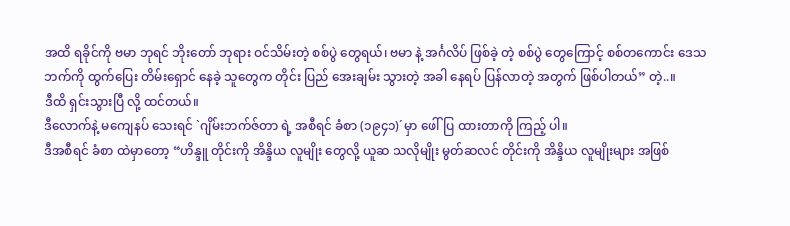အထိ ရခိုင်ကို ဗမာ ဘုရင် ဘိုးတော် ဘုရား ဝင်သိမ်းတဲ့ စစ်ပွဲ တွေရယ်၊ ဗမာ နဲ့ အင်္ဂလိပ် ဖြစ်ခဲ့ တဲ့ စစ်ပွဲ တွေကြောင့် စစ်တကောင်း ဒေသ ဘက်ကို ထွက်ပြေး တိမ်းရှောင် နေခဲ့ သူတွေက တိုင်း ပြည် အေးချမ်း သွားတဲ့ အခါ နေရပ် ပြန်လာတဲ့ အတွက် ဖြစ်ပါတယ်” တဲ့..။
ဒီထိ ရှင်းသွားပြီ လို့ ထင်တယ်။
ဒီလောက်နဲ့ မကျေနပ် သေးရင် `ဂျိမ်းဘက်ဇ်တာ ရဲ့ အစီရင် ခံစာ (၁၉၄၁)´မှာ ဖေါ်ပြ ထားတာကို ကြည့် ပါ။
ဒီအစီရင် ခံစာ ထဲမှာတော့ “ဟိန္ဒူ တိုင်းကို အိန္ဒိယ လူမျိုး တွေလို့ ယူဆ သလိုမျိုး မွတ်ဆလင် တိုင်းကို အိန္ဒိယ လူမျိုးများ အဖြစ်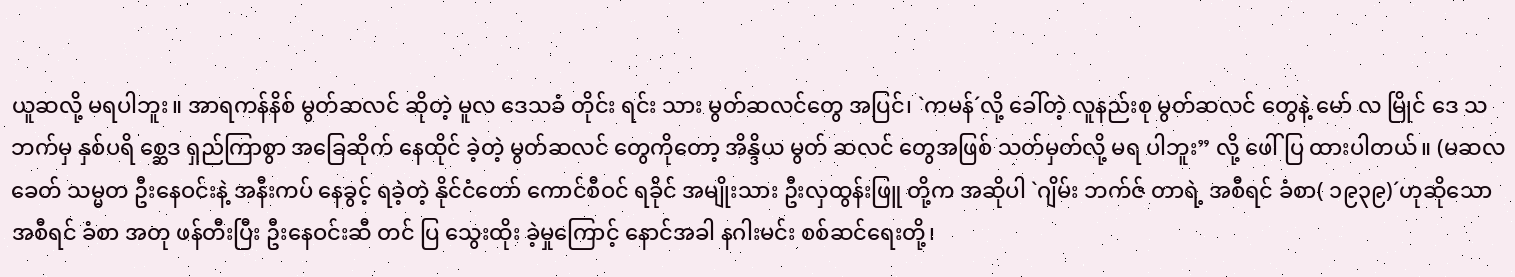ယူဆလို့ မရပါဘူး။ အာရကန်နိစ် မွတ်ဆလင် ဆိုတဲ့ မူလ ဒေသခံ တိုင်း ရင်း သား မွတ်ဆလင်တွေ အပြင်၊ `ကမန်´လို့ ခေါ်တဲ့ လူနည်းစု မွတ်ဆလင် တွေနဲ့ မော် လ မြိုင် ဒေ သဘက်မှ နှစ်ပရိ စ္ဆေဒ ရှည်ကြာစွာ အခြေဆိုက် နေထိုင် ခဲ့တဲ့ မွတ်ဆလင် တွေကိုတော့ အိန္ဒိယ မွတ် ဆလင် တွေအဖြစ် သတ်မှတ်လို့ မရ ပါဘူး” လို့ ဖေါ်ပြ ထားပါတယ်။ (မဆလခေတ် သမ္မတ ဦးနေဝင်းနဲ့ အနီးကပ် နေခွင့် ရခဲ့တဲ့ နိုင်ငံတော် ကောင်စီဝင် ရခိုင် အမျိုးသား ဦးလှထွန်းဖြူ တို့က အဆိုပါ `ဂျိမ်း ဘက်ဇ် တာရဲ့ အစီရင် ခံစာ( ၁၉၃၉)´ဟုဆိုသော အစီရင် ခံစာ အတု ဖန်တီးပြီး ဦးနေဝင်းဆီ တင် ပြ သွေးထိုး ခဲ့မှုကြောင့် နောင်အခါ နဂါးမင်း စစ်ဆင်ရေးတို့၊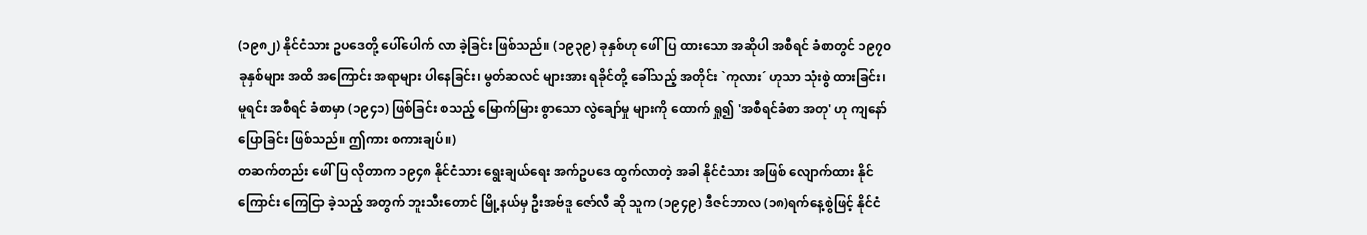(၁၉၈၂) နိုင်ငံသား ဥပဒေတို့ ပေါ်ပေါက် လာ ခဲ့ခြင်း ဖြစ်သည်။ (၁၉၃၉) ခုနှစ်ဟု ဖေါ်ပြ ထားသော အဆိုပါ အစီရင် ခံစာတွင် ၁၉၇၀ ခုနှစ်များ အထိ အကြောင်း အရာများ ပါနေခြင်း၊ မွတ်ဆလင် များအား ရခိုင်တို့ ခေါ်သည့် အတိုင်း `ကုလား´ ဟုသာ သုံးစွဲ ထားခြင်း၊ မူရင်း အစီရင် ခံစာမှာ (၁၉၄၁) ဖြစ်ခြင်း စသည့် မြောက်မြား စွာသော လွဲချော်မှု များကို ထောက် ရှု၍ 'အစီရင်ခံစာ အတု' ဟု ကျနော် ပြောခြင်း ဖြစ်သည်။ ဤကား စကားချပ်။)
တဆက်တည်း ဖေါ်ပြ လိုတာက ၁၉၄၈ နိုင်ငံသား ရွေးချယ်ရေး အက်ဥပဒေ ထွက်လာတဲ့ အခါ နိုင်ငံသား အဖြစ် လျောက်ထား နိုင်ကြောင်း ကြေငြာ ခဲ့သည့် အတွက် ဘူးသီးတောင် မြို့နယ်မှ ဦးအဗ်ဒူ ဇော်လီ ဆို သူက (၁၉၄၉) ဒီဇင်ဘာလ (၁၈)ရက်နေ့စွဲဖြင့် နိုင်ငံ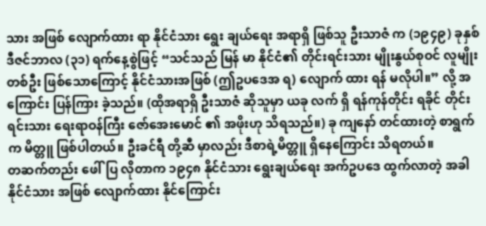သား အဖြစ် လျောက်ထား ရာ နိုင်ငံသား ရွေး ချယ်ရေး အရာရှိ ဖြစ်သူ ဦးသာဇံ က (၁၉၄၉) ခုနှစ် ဒီဇင်ဘာလ (၃၁) ရက်နေ့စွဲဖြင့် “သင်သည် မြန် မာ နိုင်ငံ၏ တိုင်းရင်းသား မျိုးနွယ်စုဝင် လူမျိုးတစ်ဦး ဖြစ်သောကြောင့် နိုင်ငံသားအဖြစ် (ဤဥပဒေအ ရ) လျောက် ထား ရန် မလိုပါ။” လို့ အကြောင်း ပြန်ကြား ခဲ့သည်။ (ထိုအရာရှိ ဦးသာဇံ ဆိုသူမှာ ယခု လက် ရှိ ရန်ကုန်တိုင်း ရခိုင် တိုင်းရင်းသား ရေးရာဝန်ကြီး ဇော်အေးမောင် ၏ အဖိုးဟု သိရသည်။) ခု ကျနော် တင်ထားတဲ့ စာရွက်က မိတ္တူ ဖြစ်ပါတယ်။ ဦးခင်ရီ တို့ဆီ မှာလည်း ဒီစာရဲ့မိတ္တူ ရှိနေကြောင်း သိရတယ်။
တဆက်တည်း ဖေါ်ပြ လိုတာက ၁၉၄၈ နိုင်ငံသား ရွေးချယ်ရေး အက်ဥပဒေ ထွက်လာတဲ့ အခါ နိုင်ငံသား အဖြစ် လျောက်ထား နိုင်ကြောင်း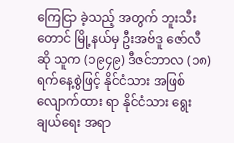ကြေငြာ ခဲ့သည့် အတွက် ဘူးသီးတောင် မြို့နယ်မှ ဦးအဗ်ဒူ ဇော်လီ ဆို သူက (၁၉၄၉) ဒီဇင်ဘာလ (၁၈)ရက်နေ့စွဲဖြင့် နိုင်ငံသား အဖြစ် လျောက်ထား ရာ နိုင်ငံသား ရွေး ချယ်ရေး အရာ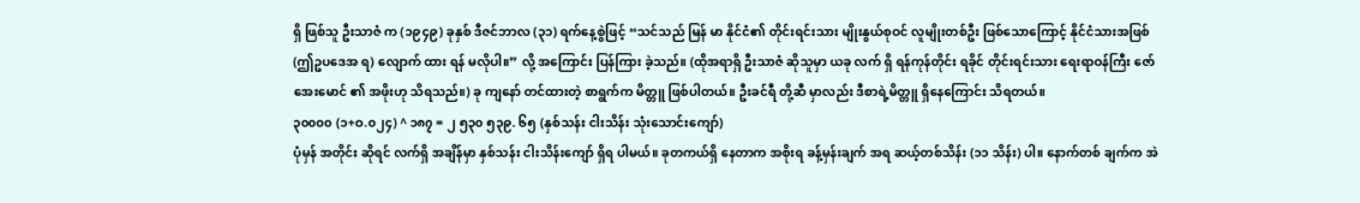ရှိ ဖြစ်သူ ဦးသာဇံ က (၁၉၄၉) ခုနှစ် ဒီဇင်ဘာလ (၃၁) ရက်နေ့စွဲဖြင့် “သင်သည် မြန် မာ နိုင်ငံ၏ တိုင်းရင်းသား မျိုးနွယ်စုဝင် လူမျိုးတစ်ဦး ဖြစ်သောကြောင့် နိုင်ငံသားအဖြစ် (ဤဥပဒေအ ရ) လျောက် ထား ရန် မလိုပါ။” လို့ အကြောင်း ပြန်ကြား ခဲ့သည်။ (ထိုအရာရှိ ဦးသာဇံ ဆိုသူမှာ ယခု လက် ရှိ ရန်ကုန်တိုင်း ရခိုင် တိုင်းရင်းသား ရေးရာဝန်ကြီး ဇော်အေးမောင် ၏ အဖိုးဟု သိရသည်။) ခု ကျနော် တင်ထားတဲ့ စာရွက်က မိတ္တူ ဖြစ်ပါတယ်။ ဦးခင်ရီ တို့ဆီ မှာလည်း ဒီစာရဲ့မိတ္တူ ရှိနေကြောင်း သိရတယ်။
၃၀၀၀၀ (၁+ဝ.၀၂၄) ^ ၁၈၇ = ၂ ၅၃၀ ၅၃၉. ၆၅ (နှစ်သန်း ငါးသိန်း သုံးသောင်းကျော်)
ပုံမှန် အတိုင်း ဆိုရင် လက်ရှိ အချိန်မှာ နှစ်သန်း ငါးသိန်းကျော် ရှိရ ပါမယ်။ ခုတကယ်ရှိ နေတာက အစိုးရ ခန့်မှန်းချက် အရ ဆယ့်တစ်သိန်း (၁၁ သိန်း) ပါ။ နောက်တစ် ချက်က အဲ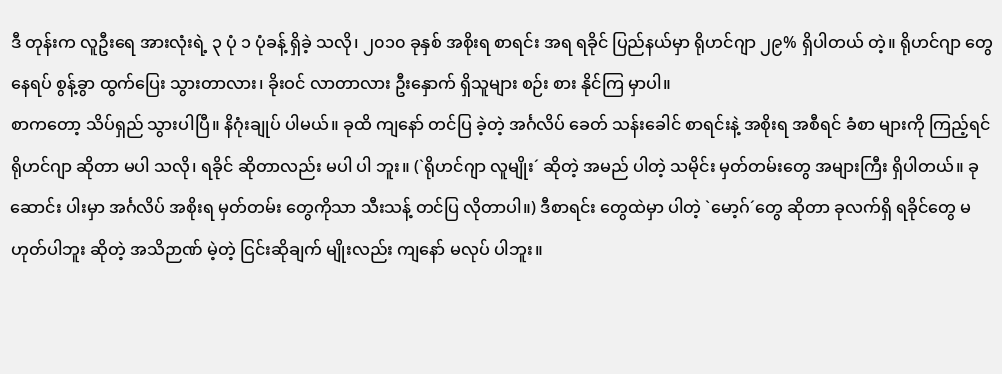ဒီ တုန်းက လူဦးရေ အားလုံးရဲ့ ၃ ပုံ ၁ ပုံခန့် ရှိခဲ့ သလို၊ ၂၀၁၀ ခုနှစ် အစိုးရ စာရင်း အရ ရခိုင် ပြည်နယ်မှာ ရိုဟင်ဂျာ ၂၉% ရှိပါတယ် တဲ့။ ရိုဟင်ဂျာ တွေ နေရပ် စွန့်ခွာ ထွက်ပြေး သွားတာလား၊ ခိုးဝင် လာတာလား ဦးနှောက် ရှိသူများ စဉ်း စား နိုင်ကြ မှာပါ။
စာကတော့ သိပ်ရှည် သွားပါပြီ။ နိဂုံးချုပ် ပါမယ်။ ခုထိ ကျနော် တင်ပြ ခဲ့တဲ့ အင်္ဂလိပ် ခေတ် သန်းခေါင် စာရင်းနဲ့ အစိုးရ အစီရင် ခံစာ များကို ကြည့်ရင် ရိုဟင်ဂျာ ဆိုတာ မပါ သလို၊ ရခိုင် ဆိုတာလည်း မပါ ပါ ဘူး။ (`ရိုဟင်ဂျာ လူမျိုး´ ဆိုတဲ့ အမည် ပါတဲ့ သမိုင်း မှတ်တမ်းတွေ အများကြီး ရှိပါတယ်။ ခုဆောင်း ပါးမှာ အင်္ဂလိပ် အစိုးရ မှတ်တမ်း တွေကိုသာ သီးသန့် တင်ပြ လိုတာပါ။) ဒီစာရင်း တွေထဲမှာ ပါတဲ့ `မော့ဂ်´တွေ ဆိုတာ ခုလက်ရှိ ရခိုင်တွေ မဟုတ်ပါဘူး ဆိုတဲ့ အသိဉာဏ် မဲ့တဲ့ ငြင်းဆိုချက် မျိုးလည်း ကျနော် မလုပ် ပါဘူး။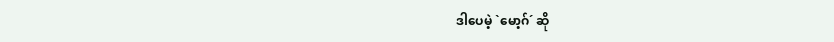ဒါပေမဲ့ `မော့ဂ်´ ဆို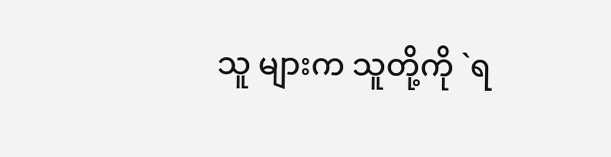သူ များက သူတို့ကို `ရ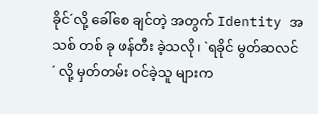ခိုင်´လို့ ခေါ်စေ ချင်တဲ့ အတွက် Identity အသစ် တစ် ခု ဖန်တီး ခဲ့သလို၊ `ရခိုင် မွတ်ဆလင် ´ လို့ မှတ်တမ်း ဝင်ခဲ့သူ များက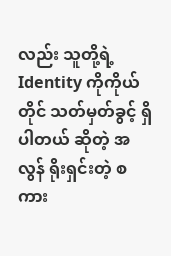လည်း သူတို့ရဲ့ Identity ကိုကိုယ် တိုင် သတ်မှတ်ခွင့် ရှိပါတယ် ဆိုတဲ့ အလွန် ရိုးရှင်းတဲ့ စကား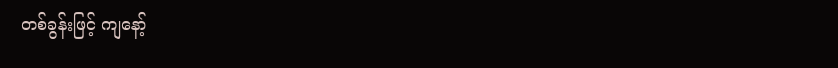တစ်ခွန်းဖြင့် ကျနော့်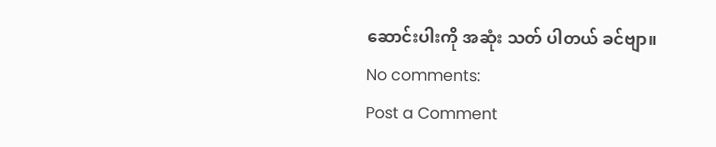ဆောင်းပါးကို အဆုံး သတ် ပါတယ် ခင်ဗျာ။
No comments:
Post a Comment